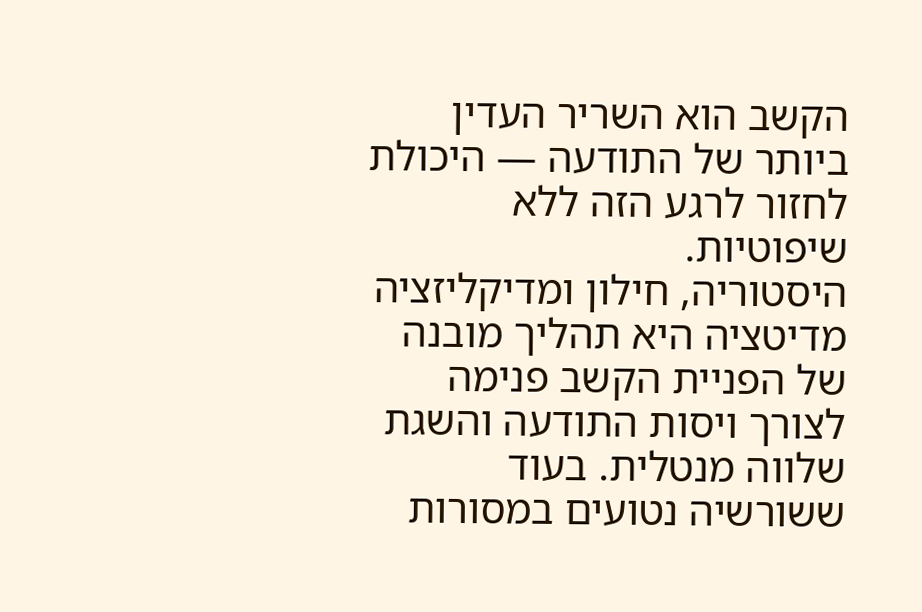הקשב הוא השריר העדין ביותר של התודעה — היכולת לחזור לרגע הזה ללא שיפוטיות.
היסטוריה, חילון ומדיקליזציה
מדיטציה היא תהליך מובנה של הפניית הקשב פנימה לצורך ויסות התודעה והשגת שלווה מנטלית. בעוד ששורשיה נטועים במסורות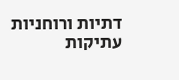דתיות ורוחניות עתיקות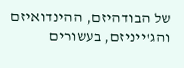של הבודהיזם, ההינדואיזם והג'ייניזם, בעשורים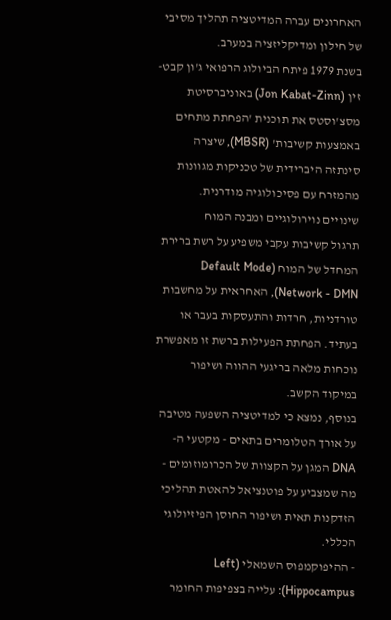האחרונים עברה המדיטציה תהליך מסיבי של חילון ומדיקליזציה במערב.
בשנת 1979 פיתח הביולוג הרפואי ג'ון קבט-זין (Jon Kabat-Zinn) באוניברסיטת מסצ'וסטס את תוכנית 'הפחתת מתחים באמצעות קשיבות' (MBSR), שיצרה סינתזה היברידית של טכניקות מגוונות מהמזרח עם פסיכולוגיה מודרנית.
שינויים נוירולוגיים ומבנה המוח
תרגול קשיבות עקבי משפיע על רשת ברירת המחדל של המוח (Default Mode Network - DMN), האחראית על מחשבות טורדניות, חרדות והתעסקות בעבר או בעתיד. הפחתת הפעילות ברשת זו מאפשרת נוכחות מלאה בריגעי ההווה ושיפור במיקוד הקשב.
בנוסף, נמצא כי למדיטציה השפעה מטיבה על אורך הטלומרים בתאים - מקטעי ה-DNA המגן על הקצוות של הכרומוזומים - מה שמצביע על פוטנציאל להאטת תהליכי הזדקנות תאית ושיפור החוסן הפיזיולוגי הכללי.
- ההיפוקמפוס השמאלי (Left Hippocampus): עלייה בצפיפות החומר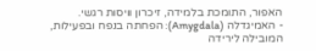האפור, התומכת בלמידה, זיכרון וויסות רגשי.
- האמיגדלה (Amygdala): הפחתה בנפח ובפעילות, המובילה לירידה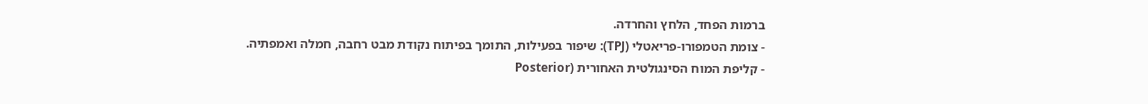ברמות הפחד, הלחץ והחרדה.
- צומת הטמפורו-פריאטלי (TPJ): שיפור בפעילות, התומך בפיתוח נקודת מבט רחבה, חמלה ואמפתיה.
- קליפת המוח הסינגולטית האחורית (Posterior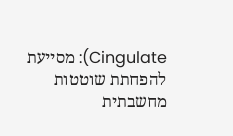Cingulate): מסייעת להפחתת שוטטות מחשבתית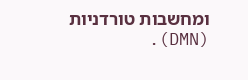ומחשבות טורדניות (DMN).